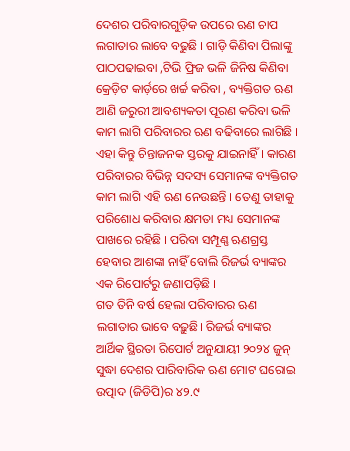ଦେଶର ପରିବାରଗୁଡ଼ିକ ଉପରେ ଋଣ ଚାପ ଲଗାତାର ଲାବେ ବଢୁଛି । ଗାଡ଼ି କିଣିବା ପିଲାଙ୍କୁ ପାଠପଢାଇବା ,ଟିଭି ଫ୍ରିଜ ଭଳି ଜିନିଷ କିଣିବା କ୍ରେଡ଼ିଟ କାର୍ଡ଼ରେ ଖର୍ଚ୍ଚ କରିବା , ବ୍ୟକ୍ତିଗତ ଋଣ ଆଣି ଜରୁରୀ ଆବଶ୍ୟକତା ପୂରଣ କରିବା ଭଳି କାମ ଲାଗି ପରିବାରର ଋଣ ବଢିବାରେ ଲାଗିଛି । ଏହା କିନ୍ତୁ ଚିନ୍ତାଜନକ ସ୍ତରକୁ ଯାଇନାହିଁ । କାରଣ ପରିବାରର ବିଭିନ୍ନ ସଦସ୍ୟ ସେମାନଙ୍କ ବ୍ୟକ୍ତିଗତ କାମ ଲାଗି ଏହି ଋଣ ନେଉଛନ୍ତି । ତେଣୁ ତାହାକୁ ପରିଶୋଧ କରିବାର କ୍ଷମତା ମଧ୍ୟ ସେମାନଙ୍କ ପାଖରେ ରହିଛି । ପରିବା ସମ୍ପୂଣ୍ଣ ଋଣଗ୍ରସ୍ତ ହେବାର ଆଶଙ୍କା ନାହିଁ ବୋଲି ରିଜର୍ଭ ବ୍ୟାଙ୍କର ଏକ ରିପୋର୍ଟରୁ ଜଣାପଡ଼ିଛି ।
ଗତ ତିନି ବର୍ଷ ହେଲା ପରିବାରର ଋଣ ଲଗାତାର ଭାବେ ବଢ଼ୁଛି। ରିଜର୍ଭ ବ୍ୟାଙ୍କର ଆର୍ଥିକ ସ୍ଥିରତା ରିପୋର୍ଟ ଅନୁଯାୟୀ ୨୦୨୪ ଜୁନ୍ ସୁଦ୍ଧା ଦେଶର ପାରିବାରିକ ଋଣ ମୋଟ ଘରୋଇ ଉତ୍ପାଦ (ଜିଡିପି)ର ୪୨.୯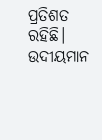ପ୍ରତିଶତ ରହିଛି। ଉଦୀୟମାନ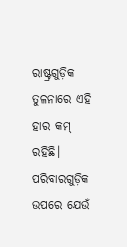ରାଷ୍ଟ୍ରଗୁଡ଼ିକ ତୁଳନାରେ ଏହି ହାର କମ୍ ରହିଛି। ପରିବାରଗୁଡ଼ିକ ଉପରେ ଯେଉଁ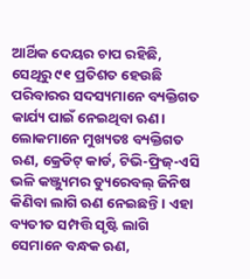ଆର୍ଥିକ ଦେୟର ଚାପ ରହିଛି, ସେଥିରୁ ୯୧ ପ୍ରତିଶତ ହେଉଛି ପରିବାରର ସଦସ୍ୟମାନେ ବ୍ୟକ୍ତିଗତ କାର୍ଯ୍ୟ ପାଇଁ ନେଇଥିବା ଋଣ। ଲୋକମାନେ ମୁଖ୍ୟତଃ ବ୍ୟକ୍ତିଗତ ଋଣ, କ୍ରେଡିଟ୍ କାର୍ଡ, ଟିଭି-ଫ୍ରିଜ୍-ଏସି ଭଳି କଞ୍ଜ୍ୟୁମର ଡ୍ୟୁରେବଲ୍ ଜିନିଷ କିଣିବା ଲାଗି ଋଣ ନେଇଛନ୍ତି। ଏହା ବ୍ୟତୀତ ସମ୍ପତ୍ତି ସୃଷ୍ଟି ଲାଗି ସେମାନେ ବନ୍ଧକ ଋଣ,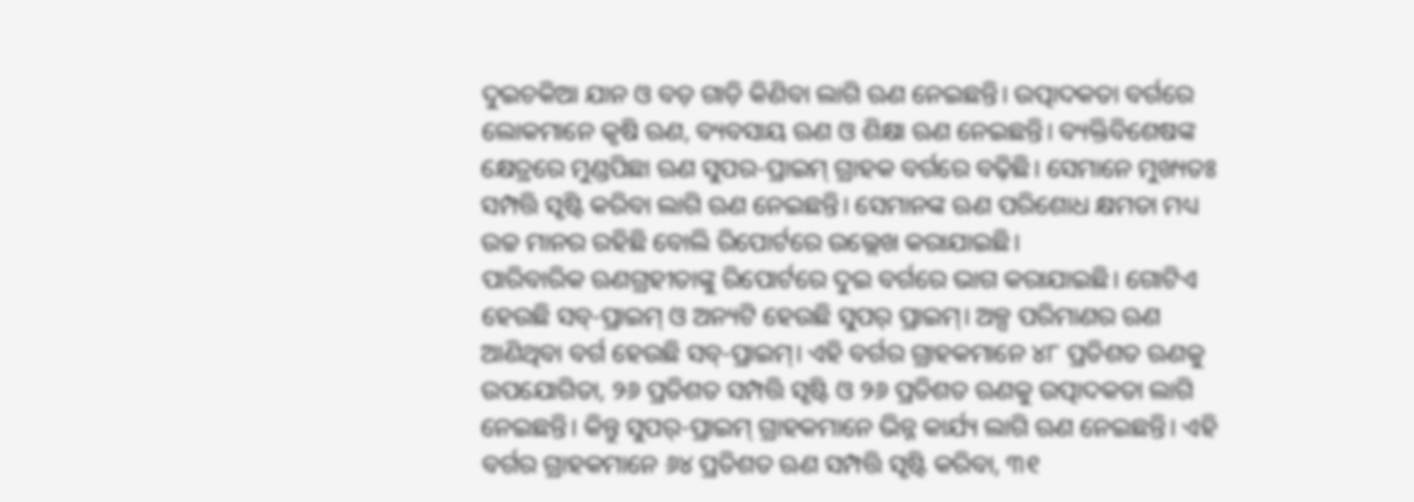ଦୁଇଚକିଆ ଯାନ ଓ ବଡ଼ ଗାଡ଼ି କିଣିବା ଲାଗି ଋଣ ନେଇଛନ୍ତି। ଉତ୍ପାଦକତା ବର୍ଗରେ ଲୋକମାନେ କୃଷି ଋଣ, ବ୍ୟବସାୟ ଋଣ ଓ ଶିକ୍ଷା ଋଣ ନେଇଛନ୍ତି। ବ୍ୟକ୍ତିବିଶେଷଙ୍କ କ୍ଷେତ୍ରରେ ମୁଣ୍ଡପିଛା ଋଣ ସୁପର-ପ୍ରାଇମ୍ ଗ୍ରାହକ ବର୍ଗରେ ବଢ଼ିଛି। ସେମାନେ ମୁଖ୍ୟତଃ ସମ୍ପତ୍ତି ସୃଷ୍ଟି କରିବା ଲାଗି ଋଣ ନେଇଛନ୍ତି। ସେମାନଙ୍କ ଋଣ ପରିଶୋଧ କ୍ଷମତା ମଧ୍ୟ ଉଚ୍ଚ ମାନର ରହିଛି ବୋଲି ରିପୋର୍ଟରେ ଉଲ୍ଲେଖ କରାଯାଇଛି।
ପାରିବାରିକ ଋଣଗ୍ରହୀତାଙ୍କୁ ରିପୋର୍ଟରେ ଦୁଇ ବର୍ଗରେ ଭାଗ କରାଯାଇଛି। ଗୋଟିଏ ହେଉଛି ସବ୍-ପ୍ରାଇମ୍ ଓ ଅନ୍ୟଟି ହେଉଛି ସୁପର୍ ପ୍ରାଇମ୍। ଅଳ୍ପ ପରିମାଣର ଋଣ ଆଣିଥିବା ବର୍ଗ ହେଉଛି ସବ୍-ପ୍ରାଇମ୍। ଏହି ବର୍ଗର ଗ୍ରାହକମାନେ ୪୮ ପ୍ରତିଶତ ଋଣକୁ ଉପଯୋଗିତା, ୨୬ ପ୍ରତିଶତ ସମ୍ପତ୍ତି ସୃଷ୍ଟି ଓ ୨୬ ପ୍ରତିଶତ ଋଣକୁ ଉତ୍ପାଦକତା ଲାଗି ନେଇଛନ୍ତି। କିନ୍ତୁ ସୁପର୍-ପ୍ରାଇମ୍ ଗ୍ରାହକମାନେ ଭିନ୍ନ କାର୍ଯ୍ୟ ଲାଗି ଋଣ ନେଇଛନ୍ତି। ଏହି ବର୍ଗର ଗ୍ରାହକମାନେ ୬୪ ପ୍ରତିଶତ ଋଣ ସମ୍ପତ୍ତି ସୃଷ୍ଟି କରିବା, ୩୧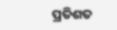ପ୍ରତିଶତ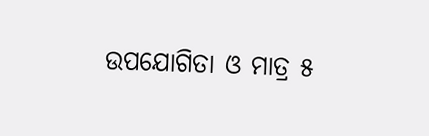ଉପଯୋଗିତା ଓ ମାତ୍ର ୫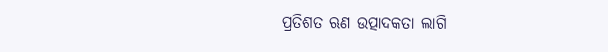ପ୍ରତିଶତ ଋଣ ଉତ୍ପାଦକତା ଲାଗି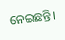ନେଇଛନ୍ତି।